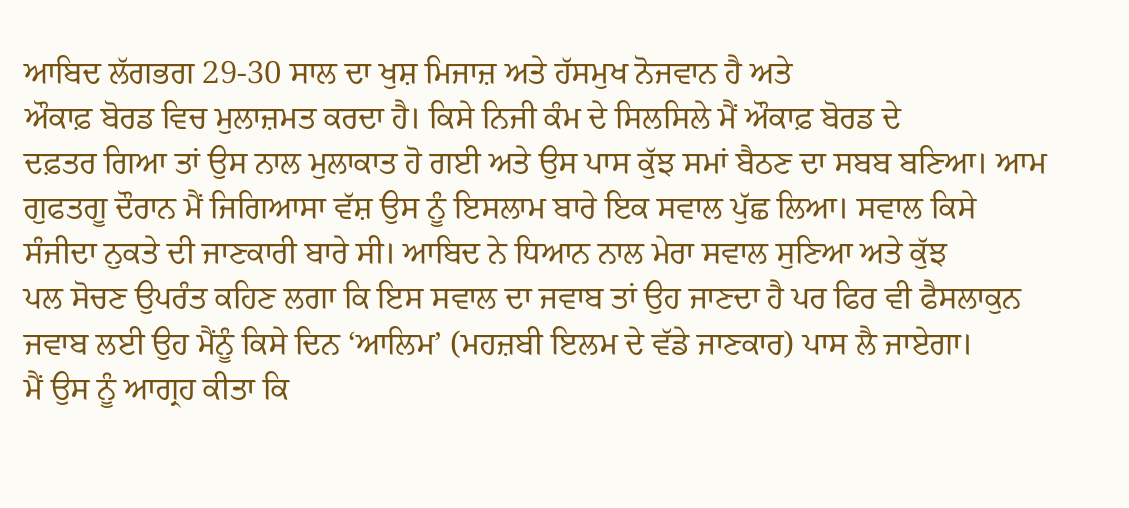ਆਬਿਦ ਲੱਗਭਗ 29-30 ਸਾਲ ਦਾ ਖੁਸ਼ ਮਿਜਾਜ਼ ਅਤੇ ਹੱਸਮੁਖ ਨੋਜਵਾਨ ਹੈ ਅਤੇ
ਔਕਾਫ਼ ਬੋਰਡ ਵਿਚ ਮੁਲਾਜ਼ਮਤ ਕਰਦਾ ਹੈ। ਕਿਸੇ ਨਿਜੀ ਕੰਮ ਦੇ ਸਿਲਸਿਲੇ ਮੈਂ ਔਕਾਫ਼ ਬੋਰਡ ਦੇ
ਦਫ਼ਤਰ ਗਿਆ ਤਾਂ ਉਸ ਨਾਲ ਮੁਲਾਕਾਤ ਹੋ ਗਈ ਅਤੇ ਉਸ ਪਾਸ ਕੁੱਝ ਸਮਾਂ ਬੈਠਣ ਦਾ ਸਬਬ ਬਣਿਆ। ਆਮ
ਗੁਫਤਗੂ ਦੌਰਾਨ ਮੈਂ ਜਿਗਿਆਸਾ ਵੱਸ਼ ਉਸ ਨੂੰ ਇਸਲਾਮ ਬਾਰੇ ਇਕ ਸਵਾਲ ਪੁੱਛ ਲਿਆ। ਸਵਾਲ ਕਿਸੇ
ਸੰਜੀਦਾ ਨੁਕਤੇ ਦੀ ਜਾਣਕਾਰੀ ਬਾਰੇ ਸੀ। ਆਬਿਦ ਨੇ ਧਿਆਨ ਨਾਲ ਮੇਰਾ ਸਵਾਲ ਸੁਣਿਆ ਅਤੇ ਕੁੱਝ
ਪਲ ਸੋਚਣ ਉਪਰੰਤ ਕਹਿਣ ਲਗਾ ਕਿ ਇਸ ਸਵਾਲ ਦਾ ਜਵਾਬ ਤਾਂ ਉਹ ਜਾਣਦਾ ਹੈ ਪਰ ਫਿਰ ਵੀ ਫੈਸਲਾਕੁਨ
ਜਵਾਬ ਲਈ ਉਹ ਮੈਂਨੂੰ ਕਿਸੇ ਦਿਨ ‘ਆਲਿਮ’ (ਮਹਜ਼ਬੀ ਇਲਮ ਦੇ ਵੱਡੇ ਜਾਣਕਾਰ) ਪਾਸ ਲੈ ਜਾਏਗਾ।
ਮੈਂ ਉਸ ਨੂੰ ਆਗ੍ਰਹ ਕੀਤਾ ਕਿ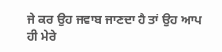ਜੇ ਕਰ ਉਹ ਜਵਾਬ ਜਾਣਦਾ ਹੈ ਤਾਂ ਉਹ ਆਪ
ਹੀ ਮੇਰੇ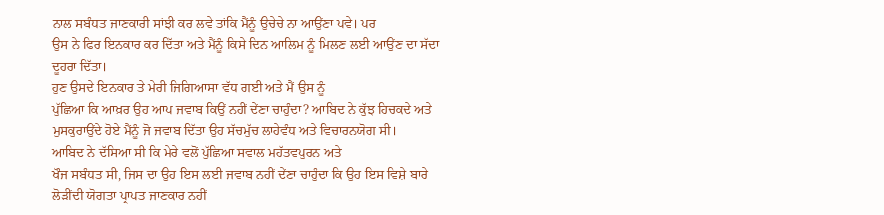ਨਾਲ ਸਬੰਧਤ ਜਾਣਕਾਰੀ ਸਾਂਝੀ ਕਰ ਲਵੇ ਤਾਂਕਿ ਮੈਂਨੂੰ ਉਚੇਚੇ ਨਾ ਆਉਂਣਾ ਪਵੇ। ਪਰ
ਉਸ ਨੇ ਫਿਰ ਇਨਕਾਰ ਕਰ ਦਿੱਤਾ ਅਤੇ ਮੈਂਨੂੰ ਕਿਸੇ ਦਿਨ ਆਲਿਮ ਨੂੰ ਮਿਲਣ ਲਈ ਆਉਂਣ ਦਾ ਸੱਦਾ
ਦੂਹਰਾ ਦਿੱਤਾ।
ਹੁਣ ਉਸਦੇ ਇਨਕਾਰ ਤੇ ਮੇਰੀ ਜਿਗਿਆਸਾ ਵੱਧ ਗਈ ਅਤੇ ਮੈਂ ਉਸ ਨੂੰ
ਪੁੱਛਿਆ ਕਿ ਆਖ਼ਰ ਉਹ ਆਪ ਜਵਾਬ ਕਿਉਂ ਨਹੀਂ ਦੇਂਣਾ ਚਾਹੁੰਦਾ? ਆਬਿਦ ਨੇ ਕੁੱਝ ਹਿਚਕਦੇ ਅਤੇ
ਮੁਸਕੁਰਾਉਂਦੇ ਹੋਏ ਮੈਂਨੂੰ ਜੋ ਜਵਾਬ ਦਿੱਤਾ ਉਹ ਸੱਚਮੁੱਚ ਲਾਹੇਵੰਧ ਅਤੇ ਵਿਚਾਰਨਯੋਗ ਸੀ।
ਆਬਿਦ ਨੇ ਦੱਸਿਆ ਸੀ ਕਿ ਮੇਰੇ ਵਲੋਂ ਪੁੱਛਿਆ ਸਵਾਲ ਮਹੱਤਵਪੁਰਨ ਅਤੇ
ਖੌਜ ਸਬੰਧਤ ਸੀ, ਜਿਸ ਦਾ ਉਹ ਇਸ ਲਈ ਜਵਾਬ ਨਹੀਂ ਦੇਂਣਾ ਚਾਹੁੰਦਾ ਕਿ ਉਹ ਇਸ ਵਿਸ਼ੇ ਬਾਰੇ
ਲੋੜੀਂਦੀ ਯੋਗਤਾ ਪ੍ਰਾਪਤ ਜਾਣਕਾਰ ਨਹੀਂ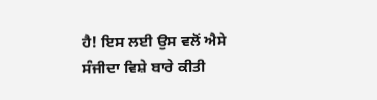ਹੈ! ਇਸ ਲਈ ਉਸ ਵਲੋਂ ਐਸੇ ਸੰਜੀਦਾ ਵਿਸ਼ੇ ਬਾਰੇ ਕੀਤੀ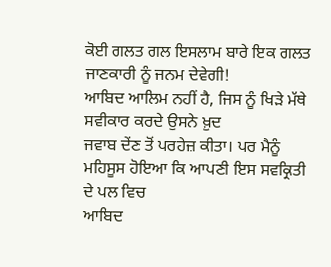ਕੋਈ ਗਲਤ ਗਲ ਇਸਲਾਮ ਬਾਰੇ ਇਕ ਗਲਤ ਜਾਣਕਾਰੀ ਨੂੰ ਜਨਮ ਦੇਵੇਗੀ!
ਆਬਿਦ ਆਲਿਮ ਨਹੀਂ ਹੈ, ਜਿਸ ਨੂੰ ਖਿੜੇ ਮੱਥੇ ਸਵੀਕਾਰ ਕਰਦੇ ਉਸਨੇ ਖ਼ੁਦ
ਜਵਾਬ ਦੇਂਣ ਤੋਂ ਪਰਹੇਜ਼ ਕੀਤਾ। ਪਰ ਮੈਨੂੰ ਮਹਿਸੂਸ ਹੋਇਆ ਕਿ ਆਪਣੀ ਇਸ ਸਵਕ੍ਰਿਤੀ ਦੇ ਪਲ ਵਿਚ
ਆਬਿਦ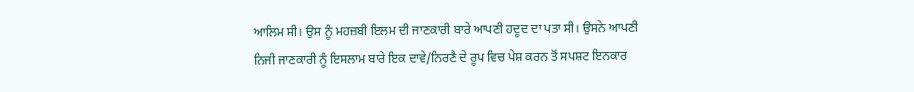ਆਲਿਮ ਸੀ। ਉਸ ਨੂੰ ਮਹਜ਼ਬੀ ਇਲਮ ਦੀ ਜਾਣਕਾਰੀ ਬਾਰੇ ਆਪਣੀ ਹਦੂਦ ਦਾ ਪਤਾ ਸੀ। ਉਸਨੇ ਆਪਣੀ
ਨਿਜੀ ਜਾਣਕਾਰੀ ਨੂੰ ਇਸਲਾਮ ਬਾਰੇ ਇਕ ਦਾਵੇ/ਨਿਰਣੈ ਦੇ ਰੂਪ ਵਿਚ ਪੇਸ਼ ਕਰਨ ਤੋਂ ਸਪਸ਼ਟ ਇਨਕਾਰ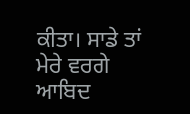ਕੀਤਾ। ਸਾਡੇ ਤਾਂ ਮੇਰੇ ਵਰਗੇ ਆਬਿਦ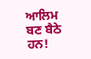ਆਲਿਮ ਬਣ ਬੈਠੇ ਹਨ!